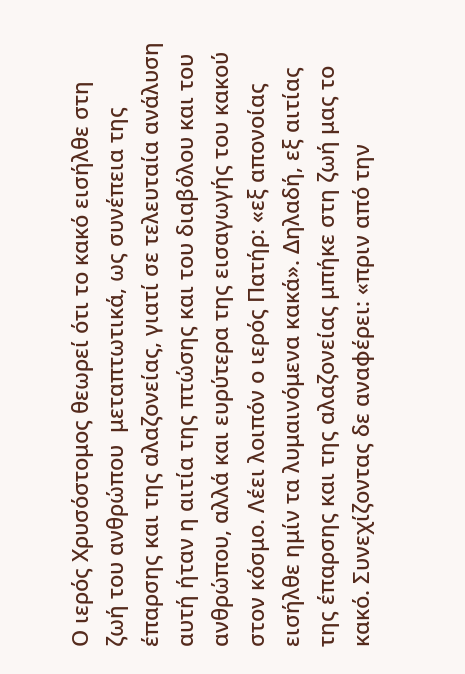Ο ιερός Χρυσόστομος θεωρεί ότι το κακό εισήλθε στη ζωή του ανθρώπου  μεταπτωτικά, ως συνέπεια της έπαρσης και της αλαζονείας, γιατί σε τελευταία ανάλυση αυτή ήταν η αιτία της πτώσης και του διαβόλου και του ανθρώπου, αλλά και ευρύτερα της εισαγωγής του κακού στον κόσμο. Λέει λοιπόν ο ιερός Πατήρ: «εξ απονοίας εισήλθε ημίν τα λυμαινόμενα κακά». Δηλαδή, εξ αιτίας της έπαρσης και της αλαζονείας μπήκε στη ζωή μας το κακό. Συνεχίζοντας δε αναφέρει: «πριν από την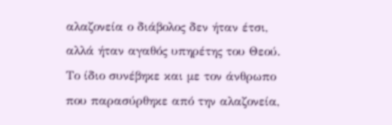αλαζονεία ο διάβολος δεν ήταν έτσι, αλλά ήταν αγαθός υπηρέτης του Θεού. Το ίδιο συνέβηκε και με τον άνθρωπο που παρασύρθηκε από την αλαζονεία,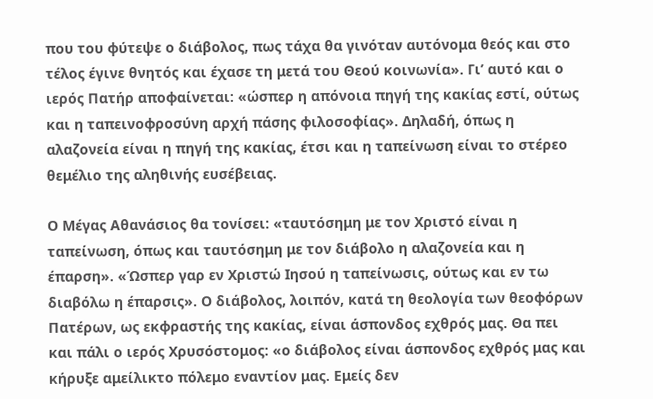που του φύτεψε ο διάβολος, πως τάχα θα γινόταν αυτόνομα θεός και στο τέλος έγινε θνητός και έχασε τη μετά του Θεού κοινωνία». Γι’ αυτό και ο ιερός Πατήρ αποφαίνεται: «ώσπερ η απόνοια πηγή της κακίας εστί, ούτως και η ταπεινοφροσύνη αρχή πάσης φιλοσοφίας». Δηλαδή, όπως η αλαζονεία είναι η πηγή της κακίας, έτσι και η ταπείνωση είναι το στέρεο θεμέλιο της αληθινής ευσέβειας.

Ο Μέγας Αθανάσιος θα τονίσει: «ταυτόσημη με τον Χριστό είναι η ταπείνωση, όπως και ταυτόσημη με τον διάβολο η αλαζονεία και η έπαρση». «Ώσπερ γαρ εν Χριστώ Ιησού η ταπείνωσις, ούτως και εν τω διαβόλω η έπαρσις». Ο διάβολος, λοιπόν, κατά τη θεολογία των θεοφόρων Πατέρων, ως εκφραστής της κακίας, είναι άσπονδος εχθρός μας. Θα πει και πάλι ο ιερός Χρυσόστομος: «ο διάβολος είναι άσπονδος εχθρός μας και κήρυξε αμείλικτο πόλεμο εναντίον μας. Εμείς δεν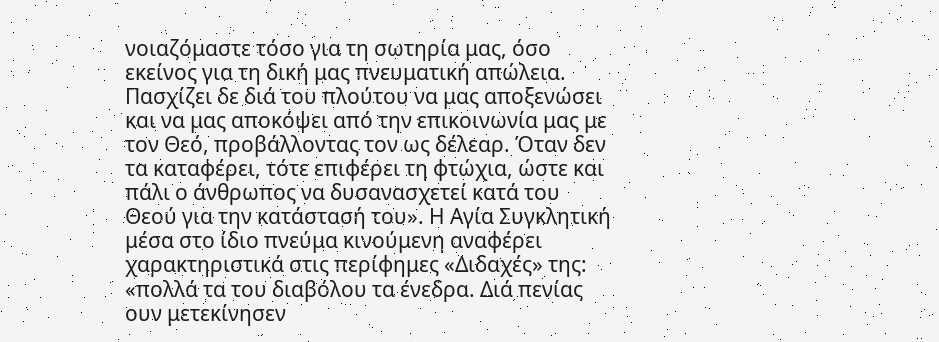νοιαζόμαστε τόσο για τη σωτηρία μας, όσο εκείνος για τη δική μας πνευματική απώλεια. Πασχίζει δε διά του πλούτου να μας αποξενώσει και να μας αποκόψει από την επικοινωνία μας με τον Θεό, προβάλλοντας τον ως δέλεαρ. Όταν δεν τα καταφέρει, τότε επιφέρει τη φτώχια, ώστε και πάλι ο άνθρωπος να δυσανασχετεί κατά του Θεού για την κατάστασή του». Η Αγία Συγκλητική μέσα στο ίδιο πνεύμα κινούμενη αναφέρει χαρακτηριστικά στις περίφημες «Διδαχές» της: «πολλά τα του διαβόλου τα ένεδρα. Διά πενίας ουν μετεκίνησεν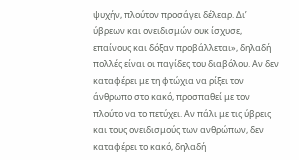ψυχήν, πλούτον προσάγει δέλεαρ. Δι’ ύβρεων και ονειδισμών ουκ ίσχυσε, επαίνους και δόξαν προβάλλεται», δηλαδή πολλές είναι οι παγίδες του διαβόλου. Αν δεν καταφέρει με τη φτώχια να ρίξει τον άνθρωπο στο κακό, προσπαθεί με τον πλούτο να το πετύχει. Αν πάλι με τις ύβρεις και τους ονειδισμούς των ανθρώπων, δεν καταφέρει το κακό, δηλαδή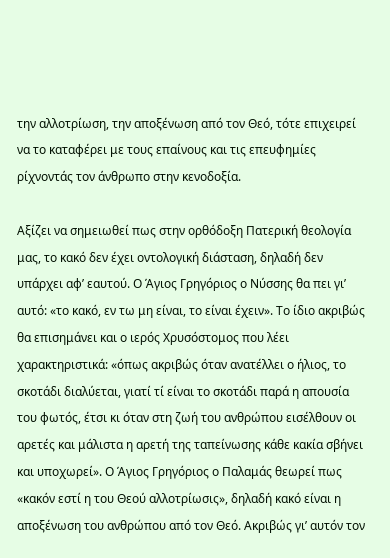την αλλοτρίωση, την αποξένωση από τον Θεό, τότε επιχειρεί να το καταφέρει με τους επαίνους και τις επευφημίες ρίχνοντάς τον άνθρωπο στην κενοδοξία.

Αξίζει να σημειωθεί πως στην ορθόδοξη Πατερική θεολογία μας, το κακό δεν έχει οντολογική διάσταση, δηλαδή δεν υπάρχει αφ’ εαυτού. Ο Άγιος Γρηγόριος ο Νύσσης θα πει γι’ αυτό: «το κακό, εν τω μη είναι, το είναι έχειν». Το ίδιο ακριβώς θα επισημάνει και ο ιερός Χρυσόστομος που λέει χαρακτηριστικά: «όπως ακριβώς όταν ανατέλλει ο ήλιος, το σκοτάδι διαλύεται, γιατί τί είναι το σκοτάδι παρά η απουσία του φωτός, έτσι κι όταν στη ζωή του ανθρώπου εισέλθουν οι αρετές και μάλιστα η αρετή της ταπείνωσης κάθε κακία σβήνει και υποχωρεί». Ο Άγιος Γρηγόριος ο Παλαμάς θεωρεί πως «κακόν εστί η του Θεού αλλοτρίωσις», δηλαδή κακό είναι η αποξένωση του ανθρώπου από τον Θεό. Ακριβώς γι’ αυτόν τον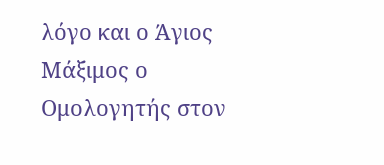λόγο και ο Άγιος Μάξιμος ο Ομολογητής στον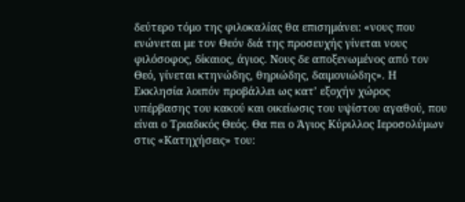δεύτερο τόμο της φιλοκαλίας θα επισημάνει: «νους που ενώνεται με τον Θεόν διά της προσευχής γίνεται νους φιλόσοφος, δίκαιος, άγιος. Νους δε αποξενωμένος από τον Θεό, γίνεται κτηνώδης, θηριώδης, δαιμονιώδης». Η Εκκλησία λοιπόν προβάλλει ως κατ’ εξοχήν χώρος υπέρβασης του κακού και οικείωσις του υψίστου αγαθού, που είναι ο Τριαδικός Θεός. Θα πει ο Άγιος Κύριλλος Ιεροσολύμων στις «Κατηχήσεις» του: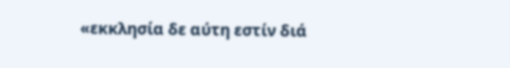«εκκλησία δε αύτη εστίν διά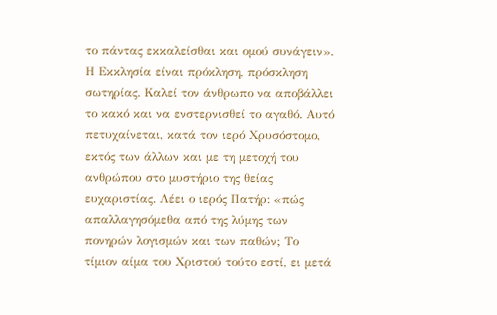το πάντας εκκαλείσθαι και ομού συνάγειν». Η Εκκλησία είναι πρόκληση, πρόσκληση σωτηρίας. Καλεί τον άνθρωπο να αποβάλλει το κακό και να ενστερνισθεί το αγαθό. Αυτό πετυχαίνεται, κατά τον ιερό Χρυσόστομο, εκτός των άλλων και με τη μετοχή του ανθρώπου στο μυστήριο της θείας ευχαριστίας. Λέει ο ιερός Πατήρ: «πώς απαλλαγησόμεθα από της λύμης των πονηρών λογισμών και των παθών; Το τίμιον αίμα του Χριστού τούτο εστί, ει μετά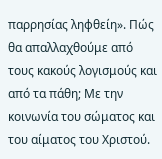παρρησίας ληφθείη». Πώς θα απαλλαχθούμε από τους κακούς λογισμούς και από τα πάθη; Με την κοινωνία του σώματος και του αίματος του Χριστού.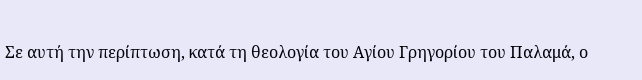Σε αυτή την περίπτωση, κατά τη θεολογία του Αγίου Γρηγορίου του Παλαμά, ο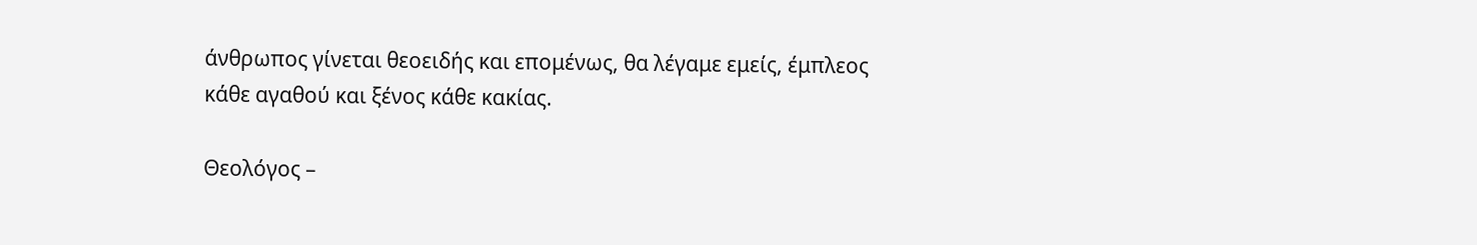άνθρωπος γίνεται θεοειδής και επομένως, θα λέγαμε εμείς, έμπλεος κάθε αγαθού και ξένος κάθε κακίας.

Θεολόγος –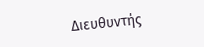Διευθυντής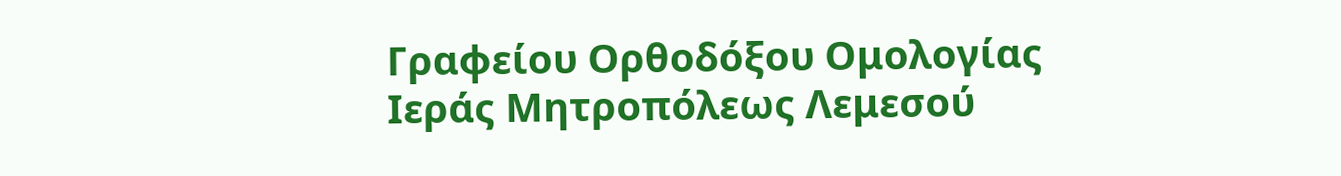Γραφείου Ορθοδόξου Ομολογίας Ιεράς Μητροπόλεως Λεμεσού